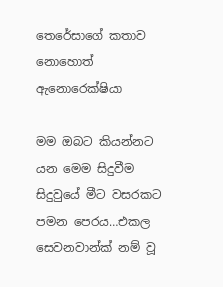තෙරේසාගේ කතාව නොහොත් ඇනොරෙක්ෂියා

මම ඔබට කියන්නට යන මෙම සිදුවීම සිදුවුයේ මීට වසරකට පමන පෙරය…එකල සෙවනවාන්ක් නම් වූ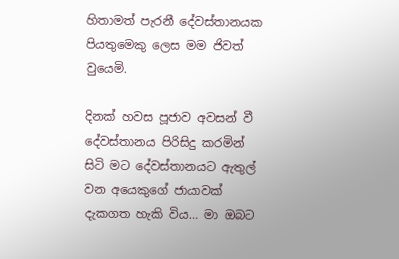හිතාමත් පැරනී දේවස්තානයක පියතුමෙකු ලෙස මම ජිවත් වුයෙමි.

දිනක් හවස පූජාව අවසන් වී දේවස්තානය පිරිසිදු කරමින් සිටි මට දේවස්තානයට ඇතුල් වන අයෙකුගේ ජායාවක් දැකගත හැකි විය… මා ඔබට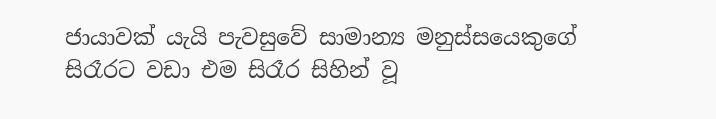ජායාවක් යැයි පැවසුවේ සාමාන්‍ය මනුස්සයෙකුගේ සිරෑරට වඩා එම සිරෑර සිහින් වූ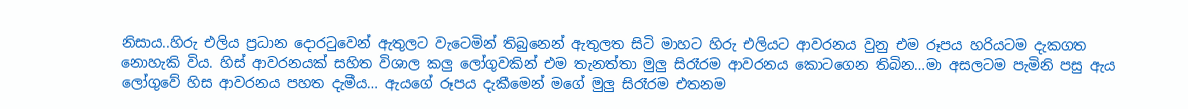නිසාය..හිරු එලිය ප්‍රධාන දොරටුවෙන් ඇතුලට වැටෙමින් තිබුනෙන් ඇතුලත සිටි මාහට හිරු එලියට ආවරනය වුනු එම රූපය හරියටම දැකගත නොහැකි විය. හිස් ආවරනයක් සහිත විශාල කලු ලෝගුවකින් එම තැනත්තා මුලු සිරෑරම ආවරනය කොටගෙන තිබින…මා අසලටම පැමිනි පසු ඇය ලෝගුවේ හිස ආවරනය පහත දැමීය… ඇයගේ රූපය දැකීමෙන් මගේ මුලු සිරෑරම එතනම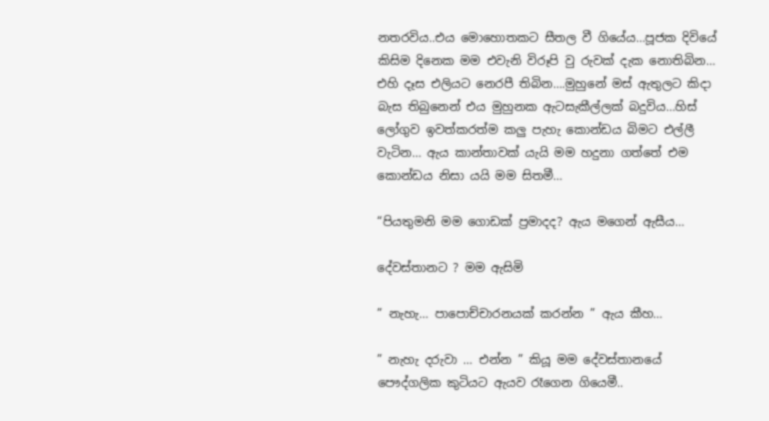නතරවිය..එය මොහොතකට සීතල වී ගියේය…පූජක දිවියේ කිසිම දිනෙක මම එවැනි විරූපි වු රුවක් දැක නොතිබින… එහි දෑස එලියට නෙරපී තිබින….මුහුනේ මස් ඇතුලට කිදා බැස තිබුනෙන් එය මුහුනක ඇටසැකීල්ලක් බදුවිය…හිස් ලෝගුව ඉවත්කරත්ම කලු පැහැ කොන්ඩය බිමට එල්ලී වැටින… ඇය කාන්තාවක් යැයි මම හදුනා ගත්තේ එම කොන්ඩය නිසා යයි මම සිතමී…

“පියතුමනි මම ගොඩක් ප්‍රමාදද? ඇය මගෙන් ඇසීය…

දේවස්තානට ? මම ඇසිමි

” නැහැ… පාපොච්චාරනයක් කරන්න ” ඇය කීහ…

” නැහැ දරුවා … එන්න ” කියූ මම දේවස්තානයේ පෞද්ගලික කුටියට ඇයව රෑගෙන ගියෙමී..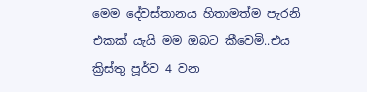මෙම දේවස්තානය හිතාමත්ම පැරනි එකක් යැයි මම ඔබට කීවෙමි..එය ක්‍රිස්තු පූර්ව 4 වන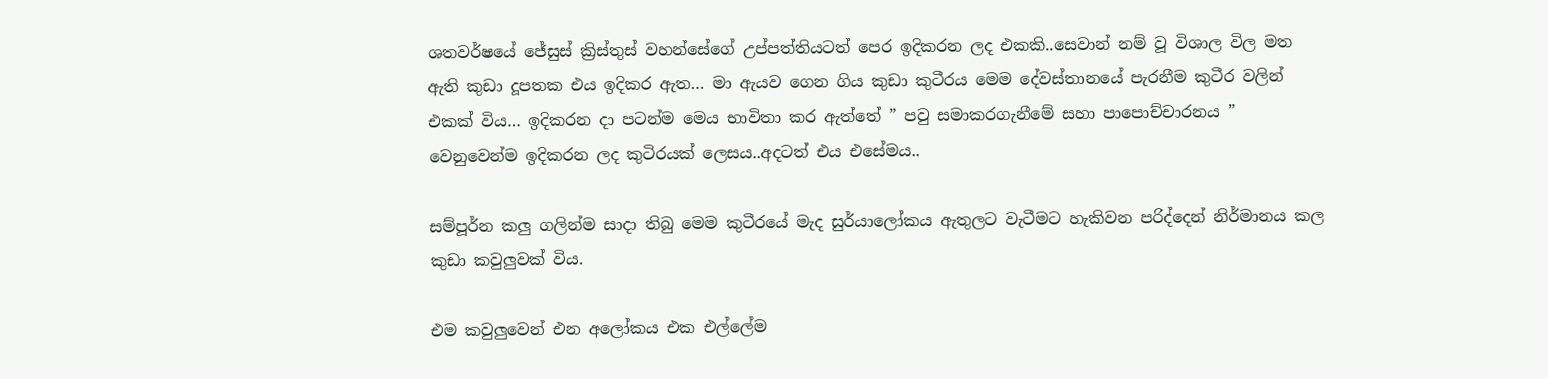ශතවර්ෂයේ ජේසුස් ක්‍රිස්තුස් වහන්සේගේ උප්පත්තියටත් පෙර ඉදිකරන ලද එකකි..සෙවාන් නම් වූ විශාල විල මත ඇති කුඩා දූපතක එය ඉදිකර ඇත… මා ඇයව ගෙන ගිය කුඩා කුටීරය මෙම දේවස්තානයේ පැරනීම කුටීර වලින් එකක් විය… ඉදිකරන දා පටන්ම මෙය භාවිතා කර ඇත්තේ ” පවු සමාකරගැනීමේ සහා පාපොච්චාරනය ” වෙනුවෙන්ම ඉදිකරන ලද කුටිරයක් ලෙසය..අදටත් එය එසේමය..

සම්පූර්න කලු ගලින්ම සාදා තිබු මෙම කුටීරයේ මැද සුර්යාලෝකය ඇතුලට වැටීමට හැකිවන පරිද්දෙන් නිර්මානය කල කුඩා කවුලුවක් විය.

එම කවුලුවෙන් එන අලෝකය එක එල්ලේම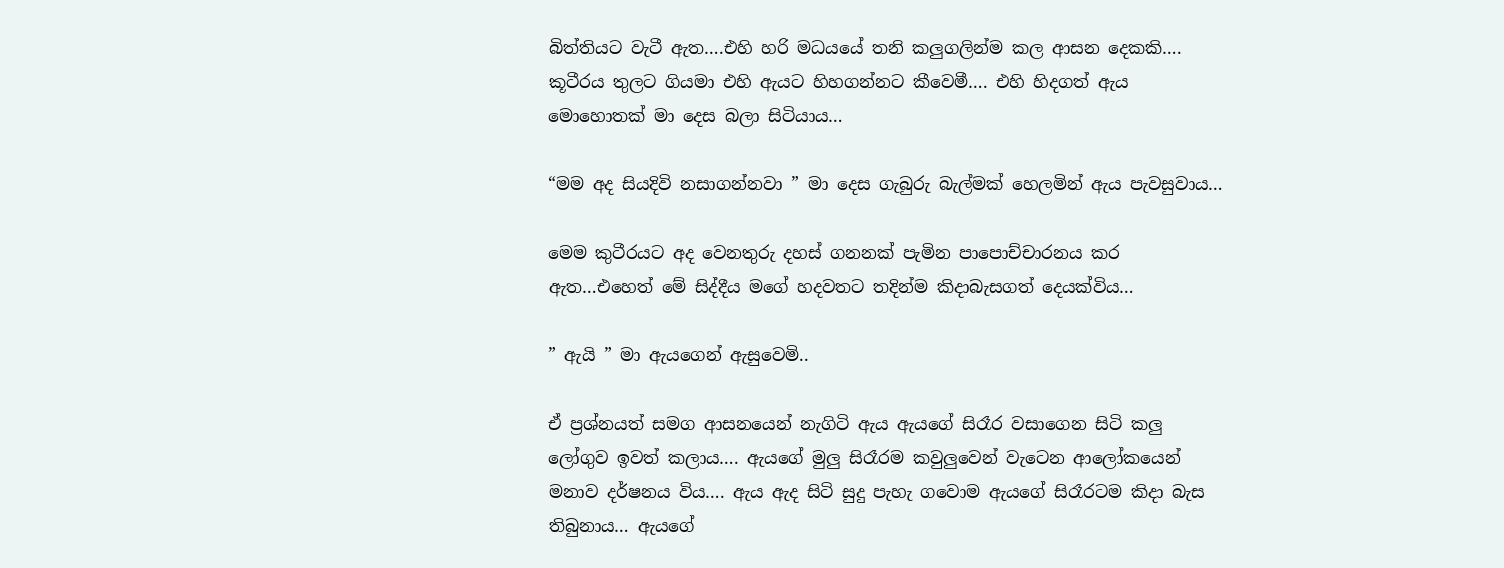බිත්තියට වැටී ඇත….එහි හරි මධයයේ තනි කලුගලින්ම කල ආසන දෙකකි…. කූටීරය තුලට ගියමා එහි ඇයට හිහගන්නට කීවෙමී…. එහි හිදගත් ඇය මොහොතක් මා දෙස බලා සිටියාය…

“මම අද සියදිවි නසාගන්නවා ” මා දෙස ගැබුරු බැල්මක් හෙලමින් ඇය පැවසුවාය…

මෙම කුටීරයට අද වෙනතුරු දහස් ගනනක් පැමින පාපොච්චාරනය කර ඇත…එහෙත් මේ සිද්දීය මගේ හදවතට තදින්ම කිදාබැසගත් දෙයක්විය…

” ඇයි ” මා ඇයගෙන් ඇසුවෙමි..

ඒ ප්‍රශ්නයත් සමග ආසනයෙන් නැගිටි ඇය ඇයගේ සිරෑර වසාගෙන සිටි කලු ලෝගුව ඉවත් කලාය…. ඇයගේ මුලු සිරෑරම කවුලුවෙන් වැටෙන ආලෝකයෙන් මනාව දර්ෂනය විය…. ඇය ඇද සිටි සුදු පැහැ ගවොම ඇයගේ සිරෑරටම කිදා බැස තිබුනාය… ඇයගේ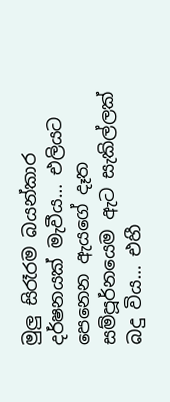මුලු සිරෑරම බයන්කාර දර්ෂනයක් මැවීය… එලියට පෙනෙන ඇයගේ දෑත සම්පූර්නයෙම ඇට සැකිල්ලක් බදු විය… එහී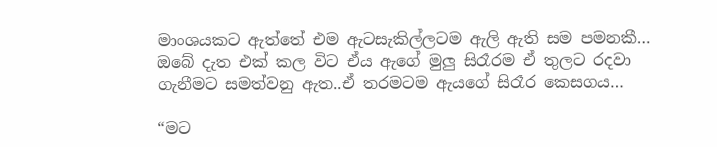මාංශයකට ඇත්තේ එම ඇටසැකිල්ලටම ඇලි ඇති සම පමනකී… ඔබේ දැත එක් කල විට ඒය ඇගේ මුලු සිරෑරම ඒ තුලට රදවා ගැනීමට සමත්වනු ඇත..ඒ තරමටම ඇයගේ සිරෑර කෙසගය…

“මට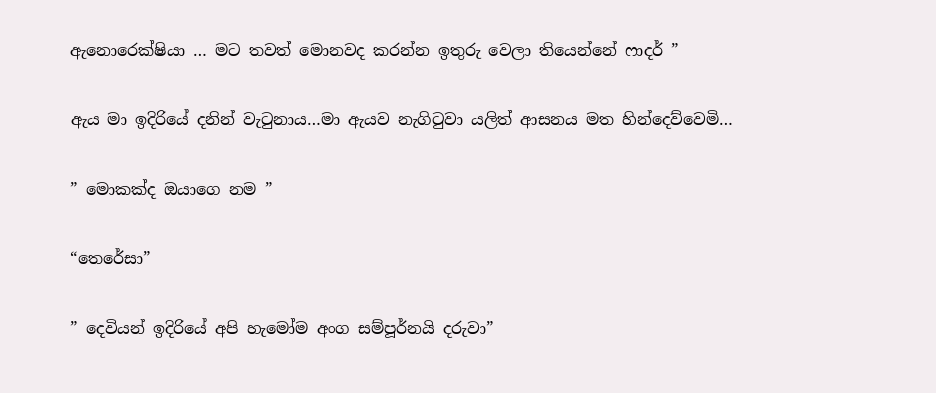ඇනොරෙක්ෂියා … මට තවත් මොනවද කරන්න ඉතුරු වෙලා තියෙන්නේ ෆාදර් ”

ඇය මා ඉදිරියේ දනින් වැටුනාය…මා ඇයව නැගිටුවා යලිත් ආසනය මත හින්දෙව්වෙමි…

” මොකක්ද ඔයාගෙ නම ”

“තෙරේසා”

” දෙවියන් ඉදිරියේ අපි හැමෝම අංග සම්පූර්නයි දරුවා”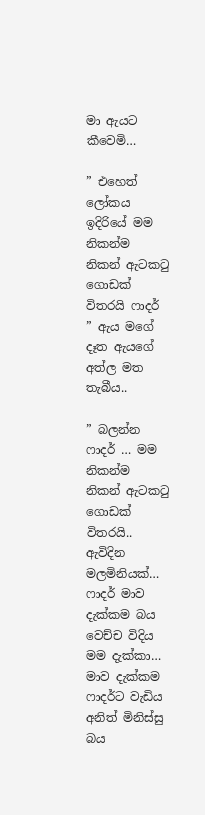මා ඇයට කීවෙමි…

” එහෙත් ලෝකය ඉදිරියේ මම නිකන්ම නිකන් ඇටකටු ගොඩක් විතරයි ෆාදර් ” ඇය මගේ දෑත ඇයගේ අත්ල මත තැබීය..

” බලන්න ෆාදර් … මම නිකන්ම නිකන් ඇටකටු ගොඩක් විතරයි.. ඇවිදින මලමිනියක්… ෆාදර් මාව දැක්කම බය වෙච්ච විදිය මම දැක්කා… මාව දැක්කම ෆාදර්ට වැඩිය අනිත් මිනිස්සු බය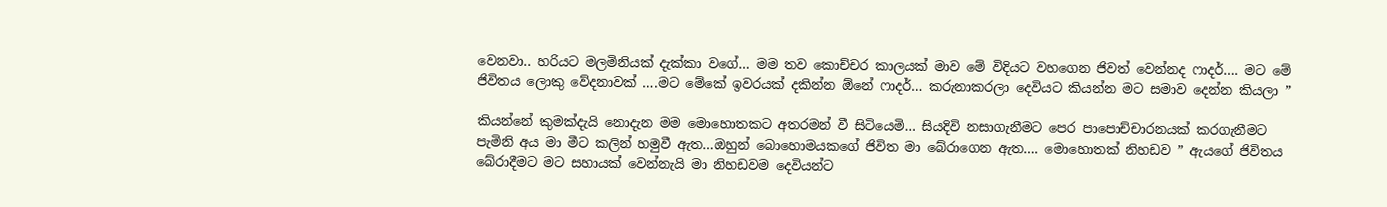වෙනවා.. හරියට මලමිනියක් දැක්කා වගේ… මම තව කොච්චර කාලයක් මාව මේ විදියට වහගෙන ජිවත් වෙන්නද ෆාදර්…. මට මේ ජිවිතය ලොකු වේදනාවක් ….මට මේකේ ඉවරයක් දකින්න ඕනේ ෆාදර්… කරුනාකරලා දෙවියට කියන්න මට සමාව දෙන්න කියලා ”

කියන්නේ කුමක්දැයි නොදැන මම මොහොතකට අතරමන් වී සිටියෙමි… සියදිවි නසාගැනීමට පෙර පාපොච්චාරනයක් කරගැනීමට පැමිනි අය මා මීට කලින් හමුවී ඇත…ඔහුන් බොහොමයකගේ ජිවිත මා බේරාගෙන ඇත…. මොහොතක් නිහඩව ” ඇයගේ ජිවිතය බේරාදීමට මට සහායක් වෙන්නැයි මා නිහඩවම දෙවියන්ට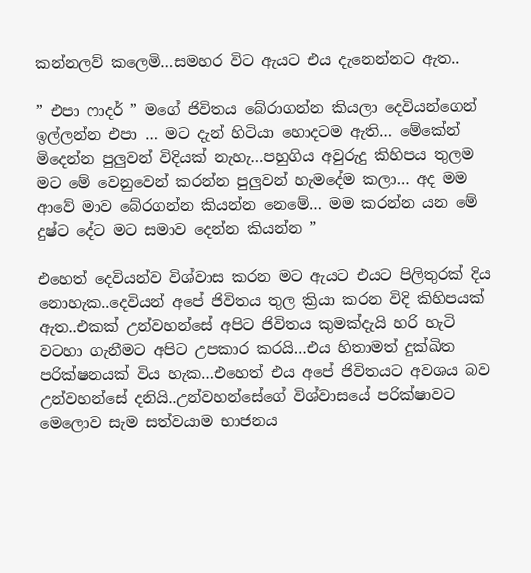කන්නලව් කලෙමි…සමහර විට ඇයට එය දැනෙන්නට ඇත..

” එපා ෆාදර් ” මගේ ජිවිතය බේරාගන්න කියලා දෙවියන්ගෙන් ඉල්ලන්න එපා … මට දැන් හිටියා හොදටම ඇති… මේකේන් මිදෙන්න පුලුවන් විදියක් නැහැ…පහුගිය අවුරුදු කිහිපය තුලම මට මේ වෙනුවෙන් කරන්න පුලුවන් හැමදේම කලා… අද මම ආවේ මාව බේරගන්න කියන්න නෙමේ… මම කරන්න යන මේ දුෂ්ට දේට මට සමාව දෙන්න කියන්න ”

එහෙත් දෙවියන්ව විශ්වාස කරන මට ඇයට එයට පිලිතුරක් දිය නොහැක..දෙවියන් අපේ ජිවිතය තුල ක්‍රියා කරන විදි කිහිපයක් ඇත..එකක් උන්වහන්සේ අපිට ජිවිතය කුමක්දැයි හරි හැටි වටහා ගැනීමට අපිට උපකාර කරයි…එය හිතාමත් දුක්ඛිත පරික්ෂනයක් විය හැක…එහෙත් එය අපේ ජිවිතයට අවශය බව උන්වහන්සේ දනියි..උන්වහන්සේගේ විශ්වාසයේ පරික්ෂාවට මෙලොව සැම සත්වයාම භාජනය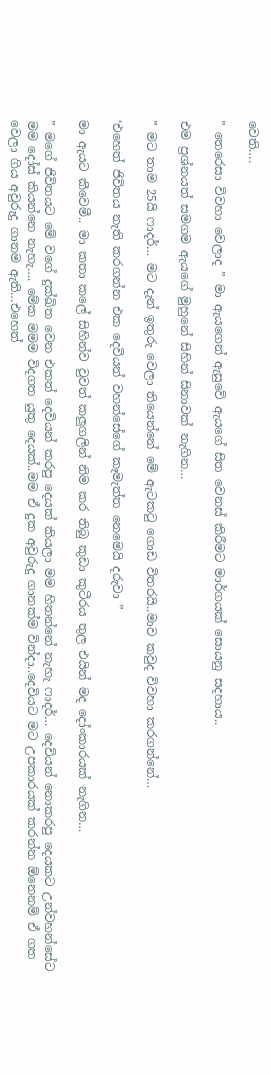වෙති….

” තෙරෙසා විවහා වෙලාද ” මා ඇයගෙන් ඇසුවේ ඇයගේ සිත වෙනස් කිරීමට මාර්ගයක් සොයනු සදහාය..

එම ප්‍රශ්නයත් සමගම ඇයගේ මුහුනේ සිහින් සිනාවක් නැගින…

” මට තාම 25යි ෆාදර්… මට දැන් ඉතුරු වෙලා තියෙන්නේ මේ ඇටකටු ගොඩ විතරයි..මාව කවුද විවහා කරගන්නේ…

‘එහෙත් ජිවිතය නැති කරගන්න එක දෙවියන් වහන්සේගේ කෑමැත්ත නෙමෙයි දරුවා ”

මා ඇයට කීවෙමී.. මා කතා කලේ සිහින්ව වුවත් කලුගලින් නිම කර තිබු කුඩා කුටීරය තුල එයින් මද දෝංකාරයක් නැගින…

” මගේ ජිවිතයට මේ වගේ දුක්ඛිත වෙන එකත් දෙවියන් කරපු දෙයක් කියලා මම හිතන්නේ නැහැ ෆාදර්… දෙවියන් නොකරපු දෙයකට උන්වහන්සේට මම දෝස් කියන්නෙ නැහැ…. මේක මමම විදගත යුතු දෙයක්..මම ඒ දුක අවුරුදු ගානක්ම වින්දා..දෙවියට මට උපකාරයක් කරන්න ඕනෙනම් ඒ ගත වෙලා ගිය අවුරුදු ගානම ඇති…එහෙත්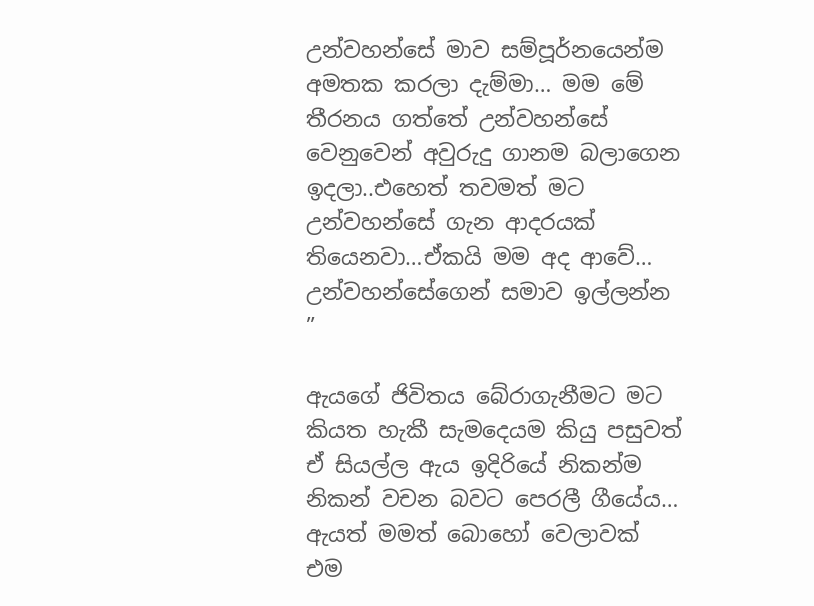උන්වහන්සේ මාව සම්පූර්නයෙන්ම අමතක කරලා දැම්මා… මම මේ තීරනය ගත්තේ උන්වහන්සේ වෙනුවෙන් අවුරුදු ගානම බලාගෙන ඉදලා..එහෙත් තවමත් මට උන්වහන්සේ ගැන ආදරයක් තියෙනවා…ඒකයි මම අද ආවේ… උන්වහන්සේගෙන් සමාව ඉල්ලන්න ”

ඇයගේ ජිවිතය බේරාගැනීමට මට කියත හැකී සැමදෙයම කියු පසුවත් ඒ සියල්ල ඇය ඉදිරියේ නිකන්ම නිකන් වචන බවට පෙරලී ගීයේය… ඇයත් මමත් බොහෝ වෙලාවක් එම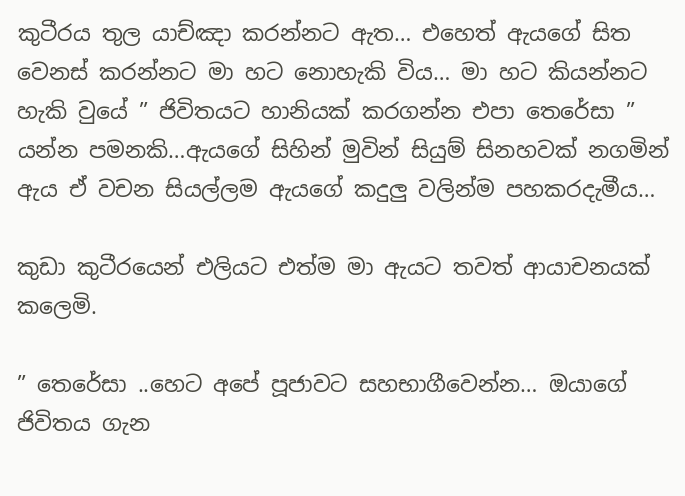කුටීරය තුල යාච්ඤා කරන්නට ඇත… එහෙත් ඇයගේ සිත වෙනස් කරන්නට මා හට නොහැකි විය… මා හට කියන්නට හැකි වුයේ ” ජිවිතයට හානියක් කරගන්න එපා තෙරේසා ” යන්න පමනකි…ඇයගේ සිහින් මුවින් සියුම් සිනහවක් නගමින් ඇය ඒ වචන සියල්ලම ඇයගේ කදුලු වලින්ම පහකරදැමීය…

කුඩා කුටීරයෙන් එලියට එත්ම මා ඇයට තවත් ආයාචනයක් කලෙමි.

” තෙරේසා ..හෙට අපේ පූජාවට සහභාගීවෙන්න… ඔයාගේ ජිවිතය ගැන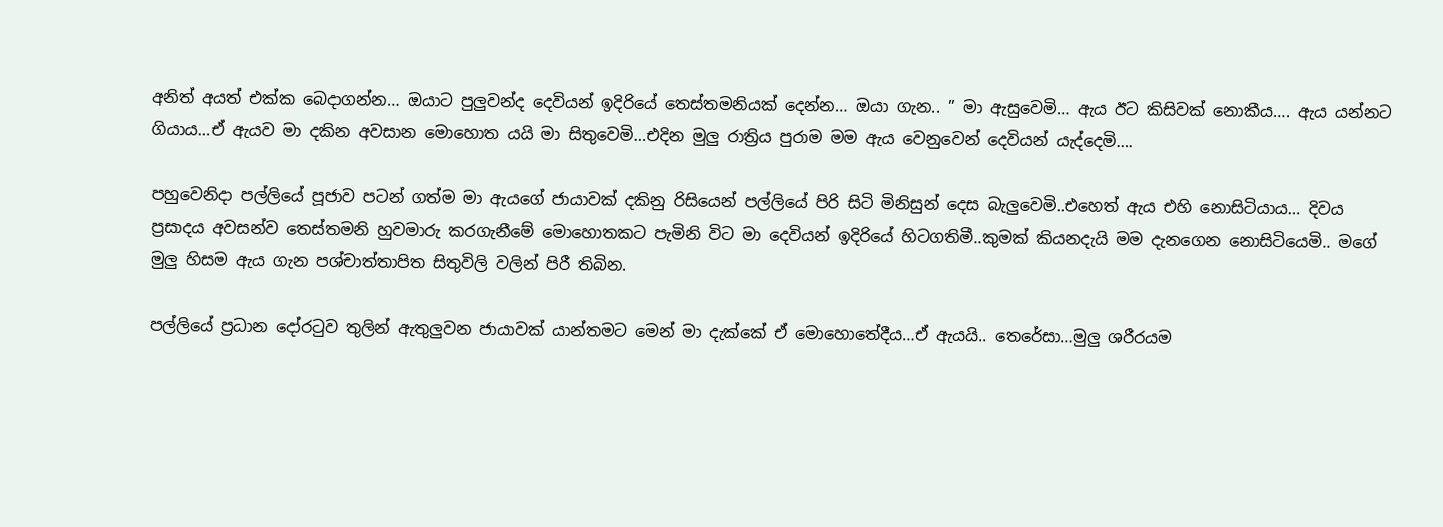අනිත් අයත් එක්ක බෙදාගන්න… ඔයාට පුලුවන්ද දෙවියන් ඉදිරියේ තෙස්තමනියක් දෙන්න… ඔයා ගැන.. ” මා ඇසුවෙමි… ඇය ඊට කිසිවක් නොකීය…. ඇය යන්නට ගියාය…ඒ ඇයව මා දකින අවසාන මොහොත යයි මා සිතුවෙමි…එදින මුලු රාත්‍රිය පුරාම මම ඇය වෙනුවෙන් දෙවියන් යැද්දෙමි….

පහුවෙනිදා පල්ලියේ පූජාව පටන් ගත්ම මා ඇයගේ ජායාවක් දකිනු රිසියෙන් පල්ලියේ පිරි සිටි මිනිසුන් දෙස බැලුවෙමි..එහෙත් ඇය එහි නොසිටියාය… දිවය ප්‍රසාදය අවසන්ව තෙස්තමනි හුවමාරු කරගැනීමේ මොහොතකට පැමිනි විට මා දෙවියන් ඉදිරියේ හිටගතිමී..කුමක් කියනදැයි මම දැනගෙන නොසිටියෙමි.. මගේ මුලු හිසම ඇය ගැන පශ්චාත්තාපිත සිතුවිලි වලින් පිරී තිබින.

පල්ලියේ ප්‍රධාන දෝරටුව තුලින් ඇතුලුවන ජායාවක් යාන්තමට මෙන් මා දැක්කේ ඒ මොහොතේදීය…ඒ ඇයයි.. තෙරේසා…මුලු ශරීරයම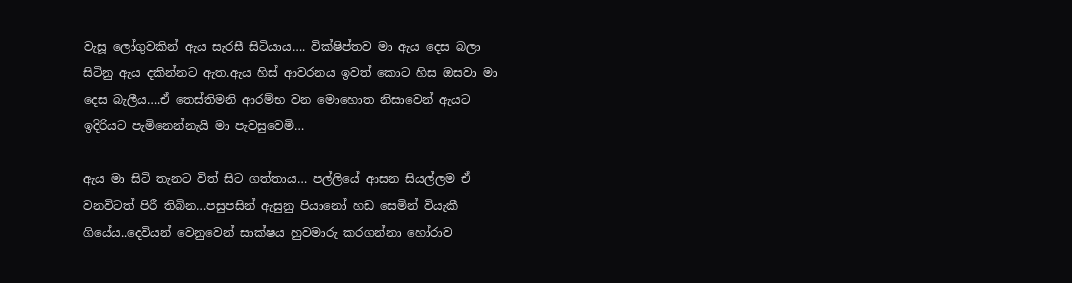වැසූ ලෝගුවකින් ඇය සැරසී සිටියාය…. වික්ෂිප්තව මා ඇය දෙස බලා සිටිනු ඇය දකින්නට ඇත.ඇය හිස් ආවරනය ඉවත් කොට හිස ඔසවා මා දෙස බැලීය….ඒ තෙස්තිමනි ආරම්භ වන මොහොත නිසාවෙන් ඇයට ඉදිරියට පැමිනෙන්නැයි මා පැවසුවෙමි…

ඇය මා සිටි තැනට විත් සිට ගත්තාය… පල්ලියේ ආසන සියල්ලම ඒ වනවිටත් පිරී තිබින…පසුපසින් ඇසුනු පියානෝ හඩ සෙමින් වියැකී ගියේය..දෙවියන් වෙනුවෙන් සාක්ෂය හුවමාරු කරගන්නා හෝරාව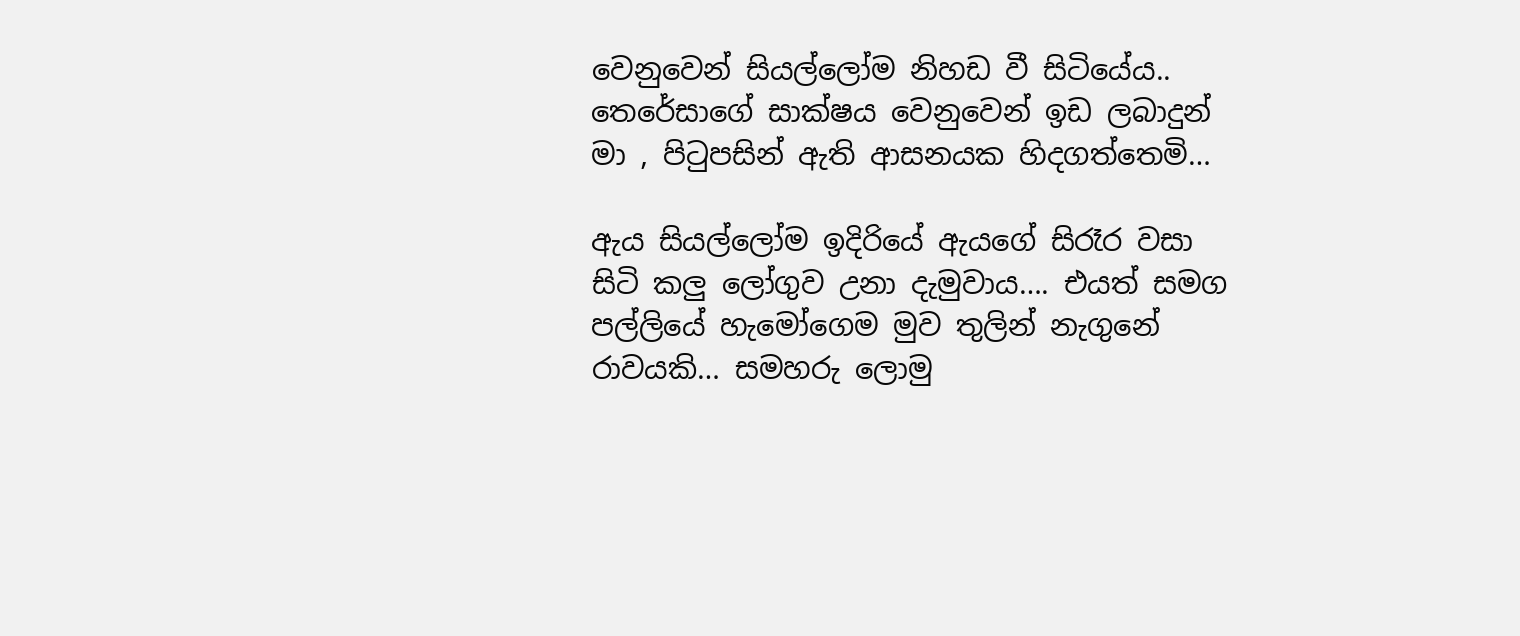වෙනුවෙන් සියල්ලෝම නිහඩ වී සිටියේය.. තෙරේසාගේ සාක්ෂය වෙනුවෙන් ඉඩ ලබාදුන් මා , පිටුපසින් ඇති ආසනයක හිදගත්තෙමි…

ඇය සියල්ලෝම ඉදිරියේ ඇයගේ සිරෑර වසා සිටි කලු ලෝගුව උනා දැමුවාය…. එයත් සමග පල්ලියේ හැමෝගෙම මුව තුලින් නැගුනේ රාවයකි… සමහරු ලොමු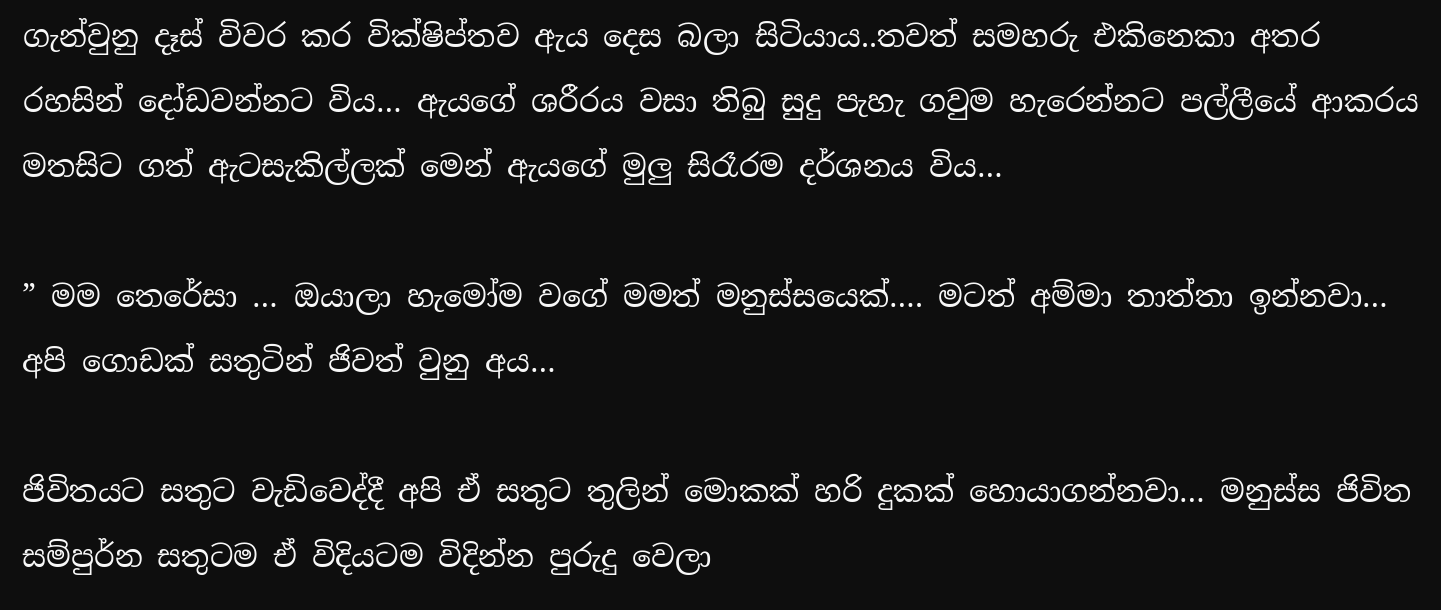ගැන්වුනු දෑස් විවර කර වික්ෂිප්තව ඇය දෙස බලා සිටියාය..තවත් සමහරු එකිනෙකා අතර රහසින් දෝඩවන්නට විය… ඇයගේ ශරීරය වසා තිබු සුදු පැහැ ගවුම හැරෙන්නට පල්ලීයේ ආකරය මතසිට ගත් ඇටසැකිල්ලක් මෙන් ඇයගේ මුලු සිරෑරම දර්ශනය විය…

” මම තෙරේසා … ඔයාලා හැමෝම වගේ මමත් මනුස්සයෙක්…. මටත් අම්මා තාත්තා ඉන්නවා… අපි ගොඩක් සතුටින් ජිවත් වුනු අය…

ජිවිතයට සතුට වැඩිවෙද්දී අපි ඒ සතුට තුලින් මොකක් හරි දුකක් හොයාගන්නවා… මනුස්ස ජිවිත සම්පුර්න සතුටම ඒ විදියටම විදින්න පුරුදු වෙලා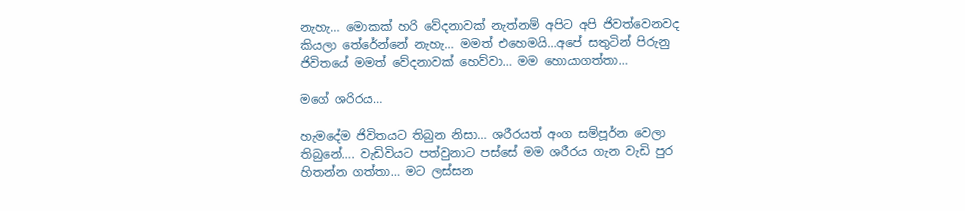නැහැ… මොකක් හරි වේදනාවක් නැත්නම් අපිට අපි ජිවත්වෙනවද කියලා තේරේන්නේ නැහැ… මමත් එහෙමයි…අපේ සතුටින් පිරුනු ජිවිතයේ මමත් වේදනාවක් හෙව්වා… මම හොයාගත්තා…

මගේ ශරිරය…

හැමදේම ජිවිතයට තිබුන නිසා… ශරීරයත් අංග සම්පූර්න වෙලා තිබුනේ…. වැඩිවියට පත්වුනාට පස්සේ මම ශරීරය ගැන වැඩි පුර හිතන්න ගත්තා… මට ලස්සන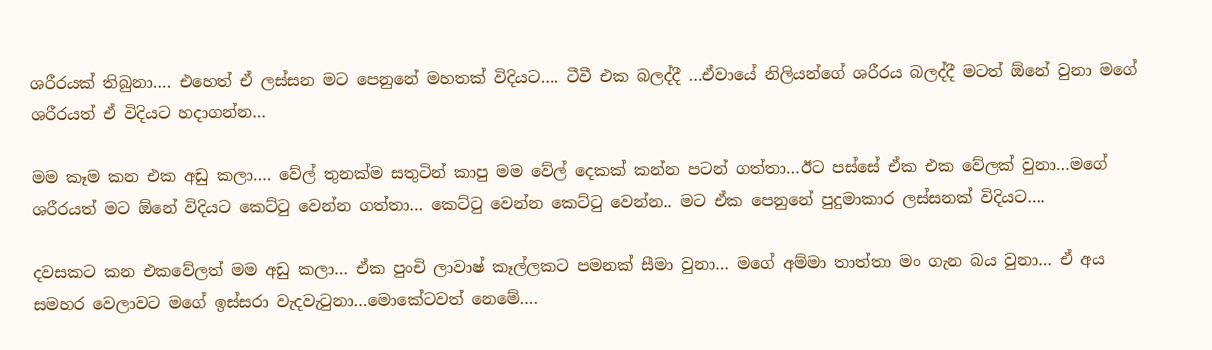ශරීරයක් තිබුනා…. එහෙත් ඒ ලස්සන මට පෙනුනේ මහතක් විදියට…. ටීවී එක බලද්දී …ඒවායේ නිලියන්ගේ ශරීරය බලද්දී මටත් ඕනේ වුනා මගේ ශරීරයත් ඒ විදියට හදාගන්න…

මම කෑම කන එක අඩු කලා…. වේල් තුනක්ම සතුටින් කාපු මම වේල් දෙකක් කන්න පටන් ගත්තා…ඊට පස්සේ ඒක එක වේලක් වුනා…මගේ ශරීරයත් මට ඕනේ විදියට කෙට්ටු වෙන්න ගත්තා… කෙට්ටු වෙන්න කෙට්ටු වෙන්න.. මට ඒක පෙනුනේ පුදුමාකාර ලස්සනක් විදියට….

දවසකට කන එකවේලත් මම අඩු කලා… ඒක පුංචි ලාවාෂ් කෑල්ලකට පමනක් සීමා වුනා… මගේ අම්මා තාත්තා මං ගැන බය වුනා… ඒ අය සමහර වෙලාවට මගේ ඉස්සරා වැදවැටුනා…මොකේටවත් නෙමේ….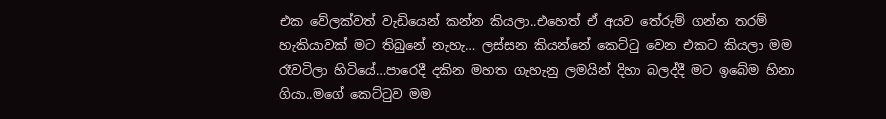එක වේලක්වත් වැඩියෙන් කන්න කියලා..එහෙත් ඒ අයව තේරුම් ගන්න තරම් හැකියාවක් මට තිබුනේ නැහැ… ලස්සන කියන්නේ කෙට්ටු වෙන එකට කියලා මම රෑවටිලා හිටියේ…පාරෙදී දකින මහත ගැහැනු ලමයින් දිහා බලද්දී මට ඉබේම හිනා ගියා..මගේ කෙට්ටුව මම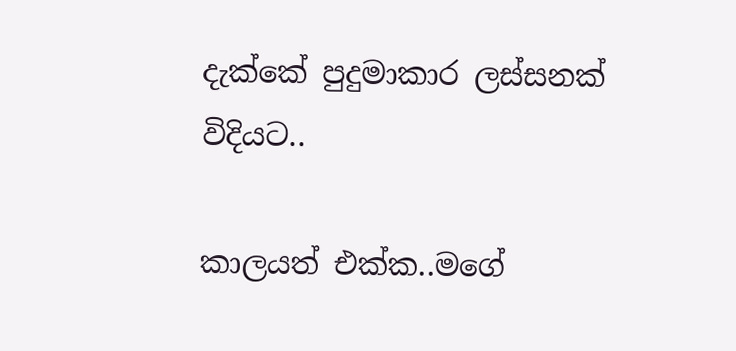දැක්කේ පුදුමාකාර ලස්සනක් විදියට..

කාලයත් එක්ක..මගේ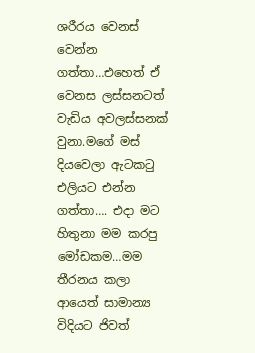ශරීරය වෙනස් වෙන්න ගත්තා…එහෙත් ඒ වෙනස ලස්සනටත් වැඩිය අවලස්සනක් වුනා.මගේ මස් දියවෙලා ඇටකටු එලියට එන්න ගත්තා…. එදා මට හිතුනා මම කරපු මෝඩකම…මම තීරනය කලා ආයෙත් සාමාන්‍ය විදියට ජිවත්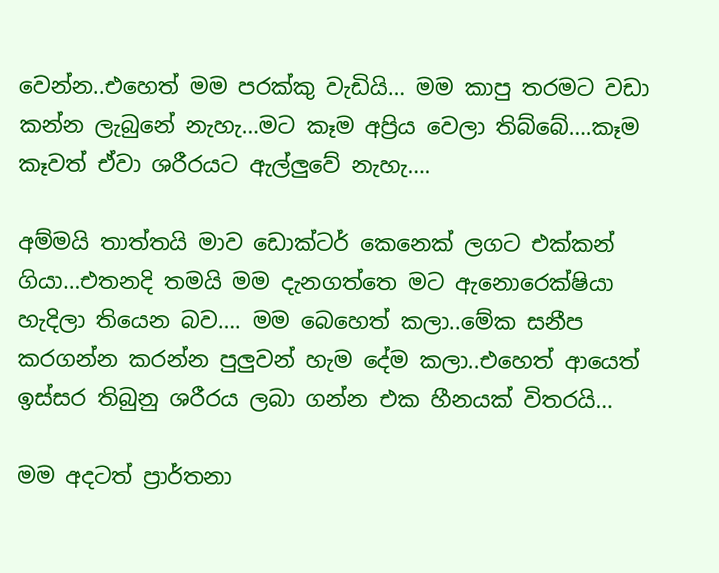වෙන්න..එහෙත් මම පරක්කු වැඩියි… මම කාපු තරමට වඩා කන්න ලැබුනේ නැහැ…මට කෑම අප්‍රිය වෙලා තිබ්බේ….කෑම කෑවත් ඒවා ශරීරයට ඇල්ලුවේ නැහැ….

අම්මයි තාත්තයි මාව ඩොක්ටර් කෙනෙක් ලගට එක්කන් ගියා…එතනදි තමයි මම දැනගත්තෙ මට ඇනොරෙක්ෂියා හැදිලා තියෙන බව…. මම බෙහෙත් කලා..මේක සනීප කරගන්න කරන්න පුලුවන් හැම දේම කලා..එහෙත් ආයෙත් ඉස්සර තිබුනු ශරීරය ලබා ගන්න එක හීනයක් විතරයි…

මම අදටත් ප්‍රාර්තනා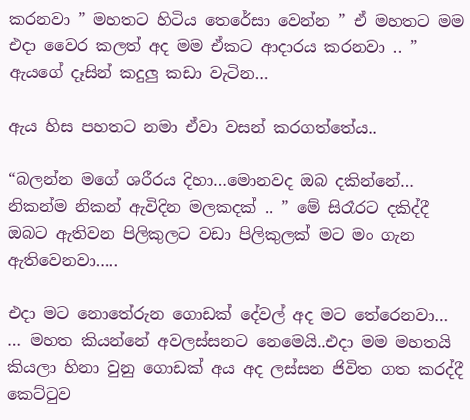කරනවා ” මහතට හිටිය තෙරේසා වෙන්න ” ඒ මහතට මම එදා වෛර කලත් අද මම ඒකට ආදාරය කරනවා .. ” ඇයගේ දෑසින් කදුලු කඩා වැටින…

ඇය හිස පහතට නමා ඒවා වසන් කරගත්තේය..

“බලන්න මගේ ශරීරය දිහා…මොනවද ඔබ දකින්නේ… නිකන්ම නිකන් ඇවිදින මලකදක් .. ” මේ සිරෑරට දකිද්දී ඔබට ඇතිවන පිලිකුලට වඩා පිලිකුලක් මට මං ගැන ඇතිවෙනවා…..

එදා මට නොතේරුන ගොඩක් දේවල් අද මට තේරෙනවා… … මහත කියන්නේ අවලස්සනට නෙමෙයි..එදා මම මහතයි කියලා හිනා වුනු ගොඩක් අය අද ලස්සන ජිවිත ගත කරද්දී කෙට්ටුව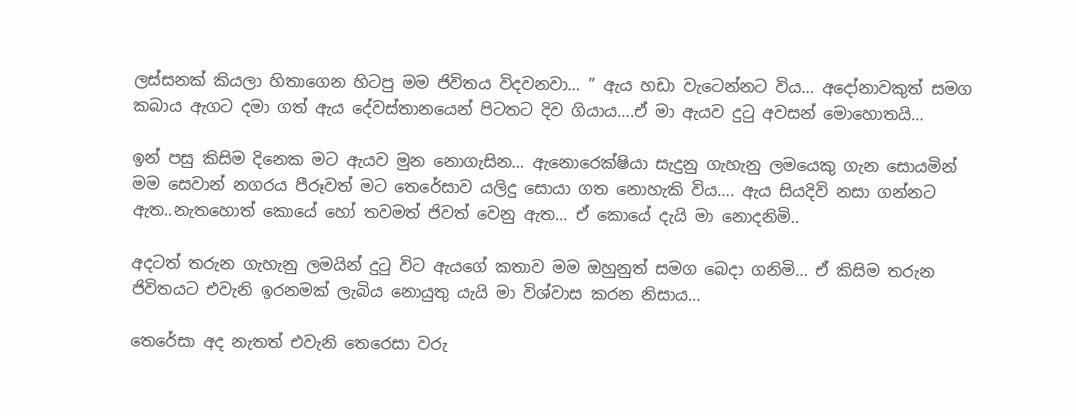ලස්සනක් කියලා හිතාගෙන හිටපු මම ජිවිතය විදවනවා… ” ඇය හඩා වැටෙන්නට විය… අදෝනාවකුත් සමග කබාය ඇගට දමා ගත් ඇය දේවස්තානයෙන් පිටතට දිව ගියාය….ඒ මා ඇයව දුටු අවසන් මොහොතයි…

ඉන් පසු කිසිම දිනෙක මට ඇයව මුන නොගැසින… ඇනොරෙක්ෂියා සැදුනු ගැහැනු ලමයෙකු ගැන සොයමින් මම සෙවාන් නගරය පීරූවත් මට තෙරේසාව යලිදු සොයා ගත නොහැකි විය…. ඇය සියදිවි නසා ගන්නට ඇත..නැතහොත් කොයේ හෝ තවමත් ජිවත් වෙනු ඇත… ඒ කොයේ දැයි මා නොදනිමි..

අදටත් තරුන ගැහැනු ලමයින් දුටු විට ඇයගේ කතාව මම ඔහුනුත් සමග බෙදා ගනිමි… ඒ කිසිම තරුන ජිවිතයට එවැනි ඉරනමක් ලැබිය නොයුතු යැයි මා විශ්වාස කරන නිසාය…

තෙරේසා අද නැතත් එවැනි තෙරෙසා වරු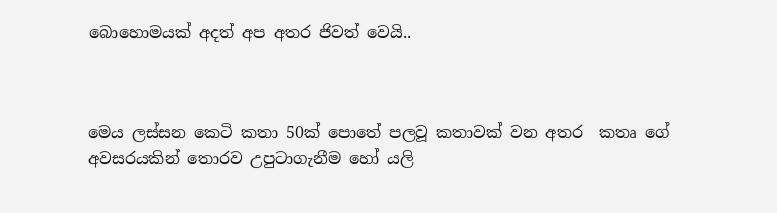බොහොමයක් අදත් අප අතර ජිවත් වෙයි..



මෙය ලස්සන කෙටි කතා 50ක් පොතේ පලවූ කතාවක් වන අතර  කතෘ ගේ අවසරයකින් තොරව උපුටාගැනීම හෝ යලි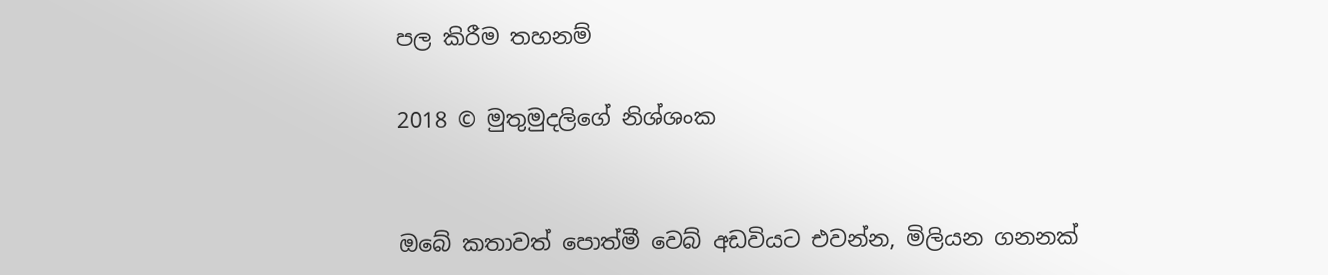පල කිරීම තහනම්

2018 © මුතුමුදලිගේ නිශ්ශංක


ඔබේ කතාවත් පොත්මී වෙබ් අඩවියට එවන්න, මිලියන ගනනක්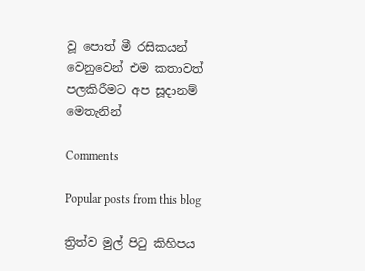වූ පොත් මී රසිකයන් වෙනුවෙන් එම කතාවත් පලකිරීමට අප සූදානම් මෙතැනින්

Comments

Popular posts from this blog

ත්‍රිත්ව මුල් පිටු කිහිපය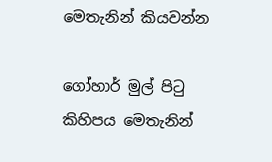මෙතැනින් කියවන්න

ගෝහාර් මුල් පිටු කිහිපය මෙතැනින්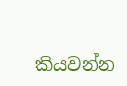කියවන්න